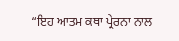“ਇਹ ਆਤਮ ਕਥਾ ਪ੍ਰੇਰਨਾ ਨਾਲ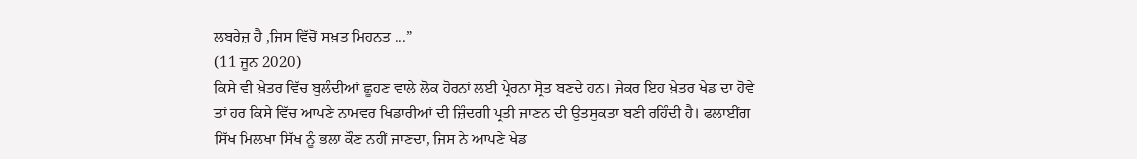ਲਬਰੇਜ਼ ਹੈ ,ਜਿਸ ਵਿੱਚੋਂ ਸਖ਼ਤ ਮਿਹਨਤ ...”
(11 ਜੂਨ 2020)
ਕਿਸੇ ਵੀ ਖ਼ੇਤਰ ਵਿੱਚ ਬੁਲੰਦੀਆਂ ਛੂਹਣ ਵਾਲੇ ਲੋਕ ਹੋਰਨਾਂ ਲਈ ਪ੍ਰੇਰਨਾ ਸ੍ਰੋਤ ਬਣਦੇ ਹਨ। ਜੇਕਰ ਇਹ ਖ਼ੇਤਰ ਖੇਡ ਦਾ ਹੋਵੇ ਤਾਂ ਹਰ ਕਿਸੇ ਵਿੱਚ ਆਪਣੇ ਨਾਮਵਰ ਖਿਡਾਰੀਆਂ ਦੀ ਜ਼ਿੰਦਗੀ ਪ੍ਰਤੀ ਜਾਣਨ ਦੀ ਉਤਸੁਕਤਾ ਬਣੀ ਰਹਿੰਦੀ ਹੈ। ਫਲਾਈਂਗ ਸਿੱਖ ਮਿਲਖਾ ਸਿੱਖ ਨੂੰ ਭਲਾ ਕੌਣ ਨਹੀਂ ਜਾਣਦਾ, ਜਿਸ ਨੇ ਆਪਣੇ ਖੇਡ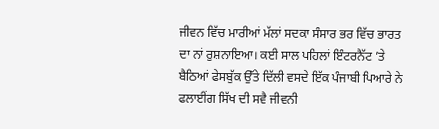ਜੀਵਨ ਵਿੱਚ ਮਾਰੀਆਂ ਮੱਲਾਂ ਸਦਕਾ ਸੰਸਾਰ ਭਰ ਵਿੱਚ ਭਾਰਤ ਦਾ ਨਾਂ ਰੁਸ਼ਨਾਇਆ। ਕਈ ਸਾਲ ਪਹਿਲਾਂ ਇੰਟਰਨੈੱਟ ’ਤੇ ਬੈਠਿਆਂ ਫੇਸਬੁੱਕ ਉੱਤੇ ਦਿੱਲੀ ਵਸਦੇ ਇੱਕ ਪੰਜਾਬੀ ਪਿਆਰੇ ਨੇ ਫਲਾਈਂਗ ਸਿੱਖ ਦੀ ਸਵੈ ਜੀਵਨੀ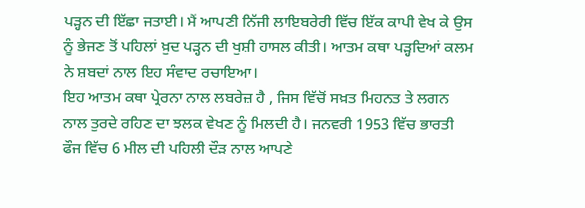ਪੜ੍ਹਨ ਦੀ ਇੱਛਾ ਜਤਾਈ। ਮੈਂ ਆਪਣੀ ਨਿੱਜੀ ਲਾਇਬਰੇਰੀ ਵਿੱਚ ਇੱਕ ਕਾਪੀ ਵੇਖ ਕੇ ਉਸ ਨੂੰ ਭੇਜਣ ਤੋਂ ਪਹਿਲਾਂ ਖ਼ੁਦ ਪੜ੍ਹਨ ਦੀ ਖੁਸ਼ੀ ਹਾਸਲ ਕੀਤੀ। ਆਤਮ ਕਥਾ ਪੜ੍ਹਦਿਆਂ ਕਲਮ ਨੇ ਸ਼ਬਦਾਂ ਨਾਲ ਇਹ ਸੰਵਾਦ ਰਚਾਇਆ।
ਇਹ ਆਤਮ ਕਥਾ ਪ੍ਰੇਰਨਾ ਨਾਲ ਲਬਰੇਜ਼ ਹੈ , ਜਿਸ ਵਿੱਚੋਂ ਸਖ਼ਤ ਮਿਹਨਤ ਤੇ ਲਗਨ ਨਾਲ ਤੁਰਦੇ ਰਹਿਣ ਦਾ ਝਲਕ ਵੇਖਣ ਨੂੰ ਮਿਲਦੀ ਹੈ। ਜਨਵਰੀ 1953 ਵਿੱਚ ਭਾਰਤੀ ਫੌਜ ਵਿੱਚ 6 ਮੀਲ ਦੀ ਪਹਿਲੀ ਦੌੜ ਨਾਲ ਆਪਣੇ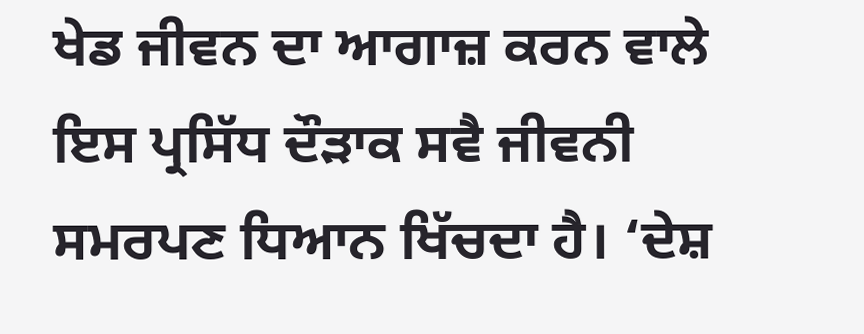ਖੇਡ ਜੀਵਨ ਦਾ ਆਗਾਜ਼ ਕਰਨ ਵਾਲੇ ਇਸ ਪ੍ਰਸਿੱਧ ਦੌੜਾਕ ਸਵੈ ਜੀਵਨੀ ਸਮਰਪਣ ਧਿਆਨ ਖਿੱਚਦਾ ਹੈ। ‘ਦੇਸ਼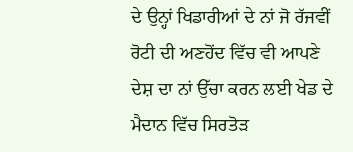ਦੇ ਉਨ੍ਹਾਂ ਖਿਡਾਰੀਆਂ ਦੇ ਨਾਂ ਜੋ ਰੱਜਵੀਂ ਰੋਟੀ ਦੀ ਅਣਹੋਂਦ ਵਿੱਚ ਵੀ ਆਪਣੇ ਦੇਸ਼ ਦਾ ਨਾਂ ਉੱਚਾ ਕਰਨ ਲਈ ਖੇਡ ਦੇ ਮੈਦਾਨ ਵਿੱਚ ਸਿਰਤੋੜ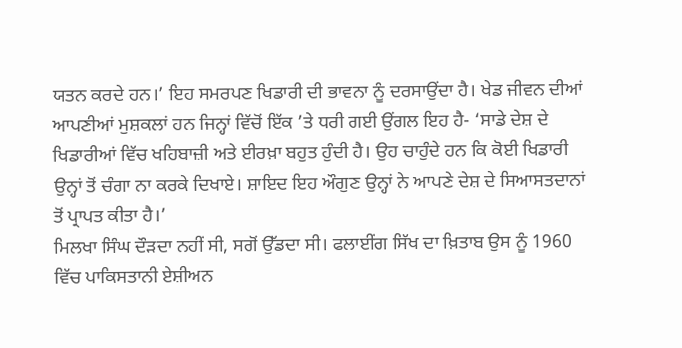ਯਤਨ ਕਰਦੇ ਹਨ।’ ਇਹ ਸਮਰਪਣ ਖਿਡਾਰੀ ਦੀ ਭਾਵਨਾ ਨੂੰ ਦਰਸਾਉਂਦਾ ਹੈ। ਖੇਡ ਜੀਵਨ ਦੀਆਂ ਆਪਣੀਆਂ ਮੁਸ਼ਕਲਾਂ ਹਨ ਜਿਨ੍ਹਾਂ ਵਿੱਚੋਂ ਇੱਕ ’ਤੇ ਧਰੀ ਗਈ ਉਂਗਲ ਇਹ ਹੈ- ‘ਸਾਡੇ ਦੇਸ਼ ਦੇ ਖਿਡਾਰੀਆਂ ਵਿੱਚ ਖਹਿਬਾਜ਼ੀ ਅਤੇ ਈਰਖ਼ਾ ਬਹੁਤ ਹੁੰਦੀ ਹੈ। ਉਹ ਚਾਹੁੰਦੇ ਹਨ ਕਿ ਕੋਈ ਖਿਡਾਰੀ ਉਨ੍ਹਾਂ ਤੋਂ ਚੰਗਾ ਨਾ ਕਰਕੇ ਦਿਖਾਏ। ਸ਼ਾਇਦ ਇਹ ਔਗੁਣ ਉਨ੍ਹਾਂ ਨੇ ਆਪਣੇ ਦੇਸ਼ ਦੇ ਸਿਆਸਤਦਾਨਾਂ ਤੋਂ ਪ੍ਰਾਪਤ ਕੀਤਾ ਹੈ।’
ਮਿਲਖਾ ਸਿੰਘ ਦੌੜਦਾ ਨਹੀਂ ਸੀ, ਸਗੋਂ ਉੱਡਦਾ ਸੀ। ਫਲਾਈਂਗ ਸਿੱਖ ਦਾ ਖ਼ਿਤਾਬ ਉਸ ਨੂੰ 1960 ਵਿੱਚ ਪਾਕਿਸਤਾਨੀ ਏਸ਼ੀਅਨ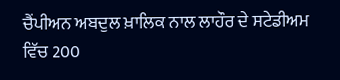ਚੈਂਪੀਅਨ ਅਬਦੁਲ ਖ਼ਾਲਿਕ ਨਾਲ ਲਾਹੌਰ ਦੇ ਸਟੇਡੀਅਮ ਵਿੱਚ 200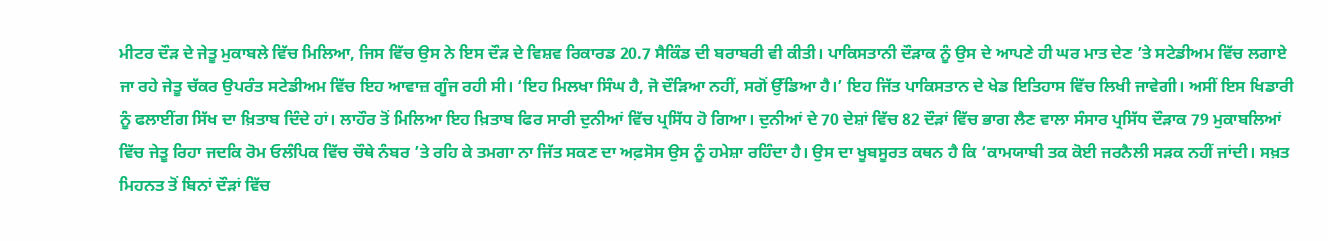ਮੀਟਰ ਦੌੜ ਦੇ ਜੇਤੂ ਮੁਕਾਬਲੇ ਵਿੱਚ ਮਿਲਿਆ, ਜਿਸ ਵਿੱਚ ਉਸ ਨੇ ਇਸ ਦੌੜ ਦੇ ਵਿਸ਼ਵ ਰਿਕਾਰਡ 20.7 ਸੈਕਿੰਡ ਦੀ ਬਰਾਬਰੀ ਵੀ ਕੀਤੀ। ਪਾਕਿਸਤਾਨੀ ਦੌੜਾਕ ਨੂੰ ਉਸ ਦੇ ਆਪਣੇ ਹੀ ਘਰ ਮਾਤ ਦੇਣ ’ਤੇ ਸਟੇਡੀਅਮ ਵਿੱਚ ਲਗਾਏ ਜਾ ਰਹੇ ਜੇਤੂ ਚੱਕਰ ਉਪਰੰਤ ਸਟੇਡੀਅਮ ਵਿੱਚ ਇਹ ਆਵਾਜ਼ ਗੂੰਜ ਰਹੀ ਸੀ। ‘ਇਹ ਮਿਲਖਾ ਸਿੰਘ ਹੈ, ਜੋ ਦੌੜਿਆ ਨਹੀਂ, ਸਗੋਂ ਉੱਡਿਆ ਹੈ।’ ਇਹ ਜਿੱਤ ਪਾਕਿਸਤਾਨ ਦੇ ਖੇਡ ਇਤਿਹਾਸ ਵਿੱਚ ਲਿਖੀ ਜਾਵੇਗੀ। ਅਸੀਂ ਇਸ ਖਿਡਾਰੀ ਨੂੰ ਫਲਾਈਂਗ ਸਿੱਖ ਦਾ ਖ਼ਿਤਾਬ ਦਿੰਦੇ ਹਾਂ। ਲਾਹੌਰ ਤੋਂ ਮਿਲਿਆ ਇਹ ਖ਼ਿਤਾਬ ਫਿਰ ਸਾਰੀ ਦੁਨੀਆਂ ਵਿੱਚ ਪ੍ਰਸਿੱਧ ਹੋ ਗਿਆ। ਦੁਨੀਆਂ ਦੇ 70 ਦੇਸ਼ਾਂ ਵਿੱਚ 82 ਦੌੜਾਂ ਵਿੱਚ ਭਾਗ ਲੈਣ ਵਾਲਾ ਸੰਸਾਰ ਪ੍ਰਸਿੱਧ ਦੌੜਾਕ 79 ਮੁਕਾਬਲਿਆਂ ਵਿੱਚ ਜੇਤੂ ਰਿਹਾ ਜਦਕਿ ਰੋਮ ਓਲੰਪਿਕ ਵਿੱਚ ਚੌਥੇ ਨੰਬਰ ’ਤੇ ਰਹਿ ਕੇ ਤਮਗਾ ਨਾ ਜਿੱਤ ਸਕਣ ਦਾ ਅਫ਼ਸੋਸ ਉਸ ਨੂੰ ਹਮੇਸ਼ਾ ਰਹਿੰਦਾ ਹੈ। ਉਸ ਦਾ ਖੂਬਸੂਰਤ ਕਥਨ ਹੈ ਕਿ ‘ਕਾਮਯਾਬੀ ਤਕ ਕੋਈ ਜਰਨੈਲੀ ਸੜਕ ਨਹੀਂ ਜਾਂਦੀ। ਸਖ਼ਤ ਮਿਹਨਤ ਤੋਂ ਬਿਨਾਂ ਦੌੜਾਂ ਵਿੱਚ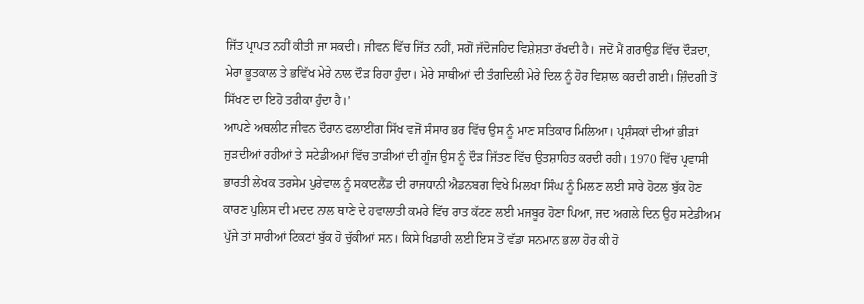ਜਿੱਤ ਪ੍ਰਾਪਤ ਨਹੀਂ ਕੀਤੀ ਜਾ ਸਕਦੀ। ਜੀਵਨ ਵਿੱਚ ਜਿੱਤ ਨਹੀਂ, ਸਗੋਂ ਜੱਦੋਜਹਿਦ ਵਿਸ਼ੇਸ਼ਤਾ ਰੱਖਦੀ ਹੈ। ਜਦੋਂ ਮੈਂ ਗਰਾਉਡ ਵਿੱਚ ਦੌੜਦਾ, ਮੇਰਾ ਭੂਤਕਾਲ ਤੇ ਭਵਿੱਖ ਮੇਰੇ ਨਾਲ ਦੌੜ ਰਿਹਾ ਹੁੰਦਾ। ਮੇਰੇ ਸਾਥੀਆਂ ਦੀ ਤੰਗਦਿਲੀ ਮੇਰੇ ਦਿਲ ਨੂੰ ਹੋਰ ਵਿਸ਼ਾਲ ਕਰਦੀ ਗਈ। ਜ਼ਿੰਦਗੀ ਤੋਂ ਸਿੱਖਣ ਦਾ ਇਹੋ ਤਰੀਕਾ ਹੁੰਦਾ ਹੈ।’
ਆਪਣੇ ਅਥਲੀਟ ਜੀਵਨ ਦੌਰਾਨ ਫਲਾਈਂਗ ਸਿੱਖ ਵਜੋਂ ਸੰਸਾਰ ਭਰ ਵਿੱਚ ਉਸ ਨੂੰ ਮਾਣ ਸਤਿਕਾਰ ਮਿਲਿਆ। ਪ੍ਰਸ਼ੰਸਕਾਂ ਦੀਆਂ ਭੀੜਾਂ ਜੁੜਦੀਆਂ ਰਹੀਆਂ ਤੇ ਸਟੇਡੀਅਮਾਂ ਵਿੱਚ ਤਾੜੀਆਂ ਦੀ ਗੂੰਜ ਉਸ ਨੂੰ ਦੌੜ ਜਿੱਤਣ ਵਿੱਚ ਉਤਸ਼ਾਹਿਤ ਕਰਦੀ ਰਹੀ। 1970 ਵਿੱਚ ਪ੍ਰਵਾਸੀ ਭਾਰਤੀ ਲੇਖਕ ਤਰਸੇਮ ਪੁਰੇਵਾਲ ਨੂੰ ਸਕਾਟਲੈਂਡ ਦੀ ਰਾਜਧਾਨੀ ਐਡਨਬਗ ਵਿਖੇ ਮਿਲਖਾ ਸਿੰਘ ਨੂੰ ਮਿਲਣ ਲਈ ਸਾਰੇ ਹੋਟਲ ਬੁੱਕ ਹੋਣ ਕਾਰਣ ਪੁਲਿਸ ਦੀ ਮਦਦ ਨਾਲ ਥਾਣੇ ਦੇ ਹਵਾਲਾਤੀ ਕਮਰੇ ਵਿੱਚ ਰਾਤ ਕੱਟਣ ਲਈ ਮਜਬੂਰ ਹੋਣਾ ਪਿਆ, ਜਦ ਅਗਲੇ ਦਿਨ ਉਹ ਸਟੇਡੀਅਮ ਪੁੱਜੇ ਤਾਂ ਸਾਰੀਆਂ ਟਿਕਟਾਂ ਬੁੱਕ ਹੋ ਚੁੱਕੀਆਂ ਸਨ। ਕਿਸੇ ਖਿਡਾਰੀ ਲਈ ਇਸ ਤੋਂ ਵੱਡਾ ਸਨਮਾਨ ਭਲਾ ਹੋਰ ਕੀ ਹੋ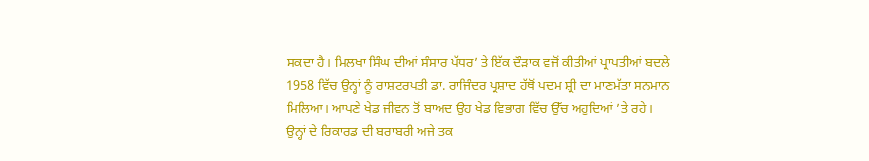ਸਕਦਾ ਹੈ। ਮਿਲਖਾ ਸਿੰਘ ਦੀਆਂ ਸੰਸਾਰ ਪੱਧਰ’ ਤੇ ਇੱਕ ਦੌੜਾਕ ਵਜੋਂ ਕੀਤੀਆਂ ਪ੍ਰਾਪਤੀਆਂ ਬਦਲੇ 1958 ਵਿੱਚ ਉਨ੍ਹਾਂ ਨੂੰ ਰਾਸ਼ਟਰਪਤੀ ਡਾ. ਰਾਜਿੰਦਰ ਪ੍ਰਸ਼ਾਦ ਹੱਥੋਂ ਪਦਮ ਸ਼੍ਰੀ ਦਾ ਮਾਣਮੱਤਾ ਸਨਮਾਨ ਮਿਲਿਆ। ਆਪਣੇ ਖੇਡ ਜੀਵਨ ਤੋਂ ਬਾਅਦ ਉਹ ਖੇਡ ਵਿਭਾਗ ਵਿੱਚ ਉੱਚ ਅਹੁਦਿਆਂ ’ਤੇ ਰਹੇ।
ਉਨ੍ਹਾਂ ਦੇ ਰਿਕਾਰਡ ਦੀ ਬਰਾਬਰੀ ਅਜੇ ਤਕ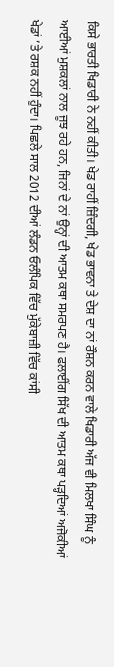ਕਿਸੇ ਭਾਰਤੀ ਖਿਡਾਰੀ ਨੇ ਨਹੀਂ ਕੀਤੀ। ਖੇਡ ਰਾਹੀਂ ਜ਼ਿੰਦਗੀ, ਖੇਡ ਭਾਵਨਾ ਤੇ ਦੇਸ਼ ਦਾ ਨਾਂ ਰੌਸ਼ਨ ਕਰਨ ਵਾਲੇ ਖਿਡਾਰੀ ਅੱਜ ਵੀ ਮਿਲਖਾ ਸਿੰਘ ਨੂੰ ਆਈਆਂ ਮੁਸ਼ਕਲਾਂ ਨਾਲ ਜੂਝ ਰਹੇ ਹਨ, ਜਿਨਾਂ ਦੇ ਨਾਂ ਉਨ੍ਹਾਂ ਦੀ ਆਤਮ ਕਥਾ ਸਮਰਪਣ ਹੈ। ਫਲਾਈਂਗ ਸਿੱਖ ਦੀ ਆਤਮ ਕਥਾ ਪੜ੍ਹਦਿਆਂ ਅਜੋਕੀਆਂ ਖੇਡਾਂ ’ਤੇ ਰਸ਼ਕ ਨਹੀਂ ਹੁੰਦਾ। ਪਿਛਲੇ ਸਾਲ 2012 ਦੀਆਂ ਲੰਡਨ ਓਲੰਪਿਕ ਵਿੱਚ ਮੁੱਕੇਬਾਜ਼ੀ ਵਿੱਚ ਕਾਂਸੀ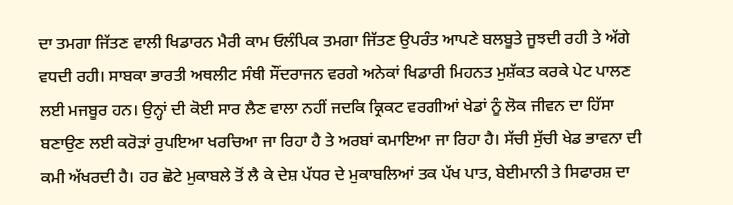ਦਾ ਤਮਗਾ ਜਿੱਤਣ ਵਾਲੀ ਖਿਡਾਰਨ ਮੈਰੀ ਕਾਮ ਓਲੰਪਿਕ ਤਮਗਾ ਜਿੱਤਣ ਉਪਰੰਤ ਆਪਣੇ ਬਲਬੂਤੇ ਜੂਝਦੀ ਰਹੀ ਤੇ ਅੱਗੇ ਵਧਦੀ ਰਹੀ। ਸਾਬਕਾ ਭਾਰਤੀ ਅਥਲੀਟ ਸੰਥੀ ਸੌਂਦਰਾਜਨ ਵਰਗੇ ਅਨੇਕਾਂ ਖਿਡਾਰੀ ਮਿਹਨਤ ਮੁਸ਼ੱਕਤ ਕਰਕੇ ਪੇਟ ਪਾਲਣ ਲਈ ਮਜਬੂਰ ਹਨ। ਉਨ੍ਹਾਂ ਦੀ ਕੋਈ ਸਾਰ ਲੈਣ ਵਾਲਾ ਨਹੀਂ ਜਦਕਿ ਕ੍ਰਿਕਟ ਵਰਗੀਆਂ ਖੇਡਾਂ ਨੂੰ ਲੋਕ ਜੀਵਨ ਦਾ ਹਿੱਸਾ ਬਣਾਉਣ ਲਈ ਕਰੋੜਾਂ ਰੁਪਇਆ ਖਰਚਿਆ ਜਾ ਰਿਹਾ ਹੈ ਤੇ ਅਰਬਾਂ ਕਮਾਇਆ ਜਾ ਰਿਹਾ ਹੈ। ਸੱਚੀ ਸੁੱਚੀ ਖੇਡ ਭਾਵਨਾ ਦੀ ਕਮੀ ਅੱਖਰਦੀ ਹੈ। ਹਰ ਛੋਟੇ ਮੁਕਾਬਲੇ ਤੋਂ ਲੈ ਕੇ ਦੇਸ਼ ਪੱਧਰ ਦੇ ਮੁਕਾਬਲਿਆਂ ਤਕ ਪੱਖ ਪਾਤ, ਬੇਈਮਾਨੀ ਤੇ ਸਿਫਾਰਸ਼ ਦਾ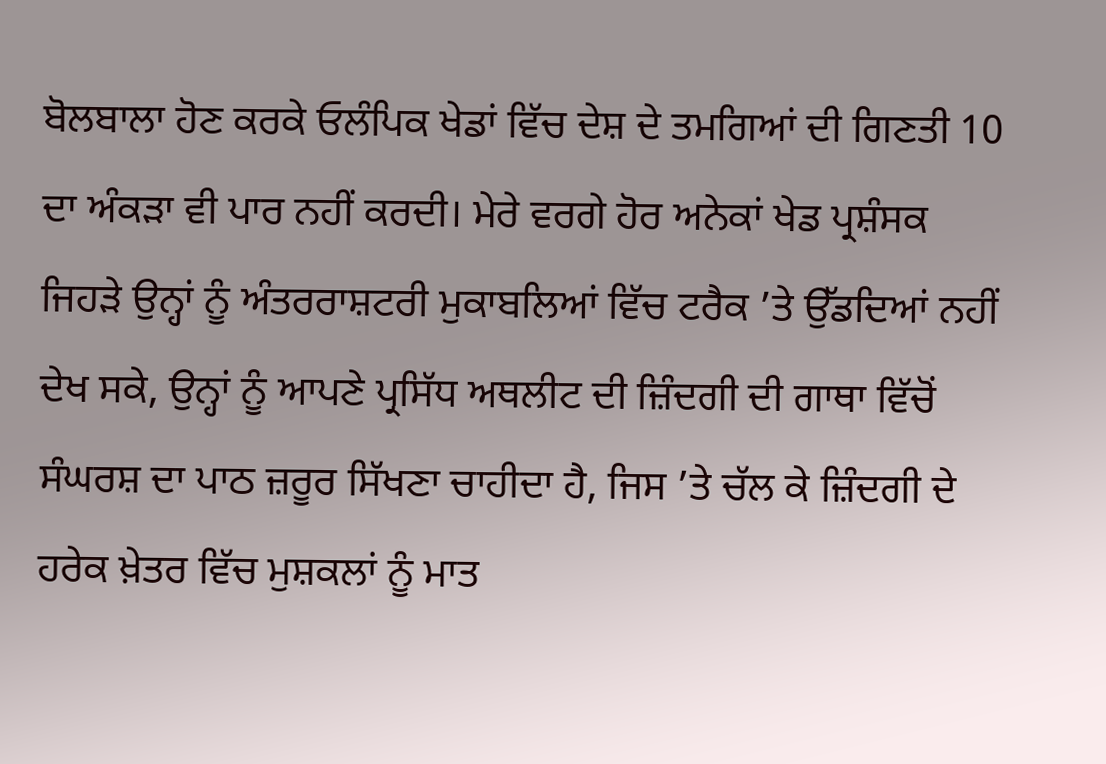ਬੋਲਬਾਲਾ ਹੋਣ ਕਰਕੇ ਓਲੰਪਿਕ ਖੇਡਾਂ ਵਿੱਚ ਦੇਸ਼ ਦੇ ਤਮਗਿਆਂ ਦੀ ਗਿਣਤੀ 10 ਦਾ ਅੰਕੜਾ ਵੀ ਪਾਰ ਨਹੀਂ ਕਰਦੀ। ਮੇਰੇ ਵਰਗੇ ਹੋਰ ਅਨੇਕਾਂ ਖੇਡ ਪ੍ਰਸ਼ੰਸਕ ਜਿਹੜੇ ਉਨ੍ਹਾਂ ਨੂੰ ਅੰਤਰਰਾਸ਼ਟਰੀ ਮੁਕਾਬਲਿਆਂ ਵਿੱਚ ਟਰੈਕ ’ਤੇ ਉੱਡਦਿਆਂ ਨਹੀਂ ਦੇਖ ਸਕੇ, ਉਨ੍ਹਾਂ ਨੂੰ ਆਪਣੇ ਪ੍ਰਸਿੱਧ ਅਥਲੀਟ ਦੀ ਜ਼ਿੰਦਗੀ ਦੀ ਗਾਥਾ ਵਿੱਚੋਂ ਸੰਘਰਸ਼ ਦਾ ਪਾਠ ਜ਼ਰੂਰ ਸਿੱਖਣਾ ਚਾਹੀਦਾ ਹੈ, ਜਿਸ ’ਤੇ ਚੱਲ ਕੇ ਜ਼ਿੰਦਗੀ ਦੇ ਹਰੇਕ ਖ਼ੇਤਰ ਵਿੱਚ ਮੁਸ਼ਕਲਾਂ ਨੂੰ ਮਾਤ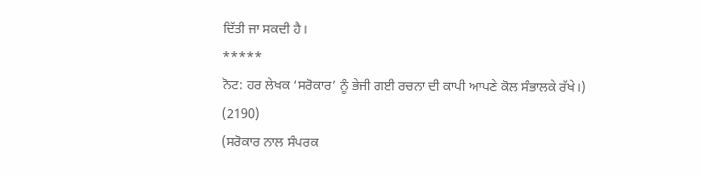ਦਿੱਤੀ ਜਾ ਸਕਦੀ ਹੈ।
*****
ਨੋਟ: ਹਰ ਲੇਖਕ ‘ਸਰੋਕਾਰ’ ਨੂੰ ਭੇਜੀ ਗਈ ਰਚਨਾ ਦੀ ਕਾਪੀ ਆਪਣੇ ਕੋਲ ਸੰਭਾਲਕੇ ਰੱਖੇ।)
(2190)
(ਸਰੋਕਾਰ ਨਾਲ ਸੰਪਰਕ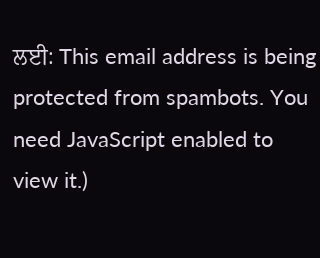ਲਈ: This email address is being protected from spambots. You need JavaScript enabled to view it.)